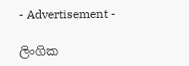- Advertisement -

ලිංගික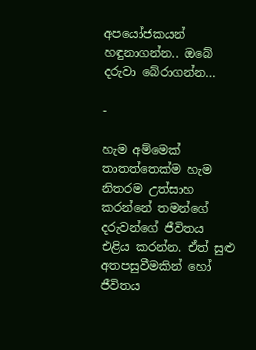අපයෝජකයන් හඳුනාගන්න.. ඔබේ දරුවා බේරාගන්න…

-

හැම අම්මෙක් තාතත්තෙක්ම හැම නිතරම උත්සාහ කරන්නේ තමන්ගේ දරුවන්ගේ ජීවිතය එළිය කරන්න. ඒත් සුළු අතපසුවීමකින් හෝ ජීවිතය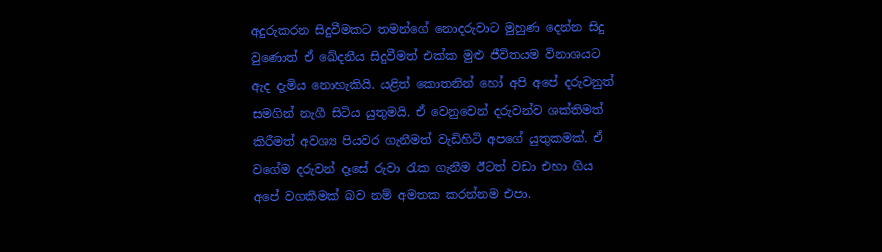අදුරුකරන සිදුවීමකට තමන්ගේ නොදරුවාට මුහුණ දෙන්න සිදු වුණොත් ඒ ඛේදනීය සිදුවීමත් එක්ක මුළු ජීවිතයම විනාශයට ඇද දැමිය නොහැකියි. යළිත් කොතනින් හෝ අපි අපේ දරුවනුත් සමගින් නැගී සිටිය යුතුමයි. ඒ වෙනුවෙන් දරුවන්ව ශක්තිමත් කිරීමත් අවශ්‍ය පියවර ගැනීමත් වැඩිහිටි අපගේ යුතුකමක්. ඒ වගේම දරුවන් දෑසේ රුවා රැක ගැනීම ඊටත් වඩා එහා ගිය අපේ වගකීමක් බව නම් අමතක කරන්නම එපා.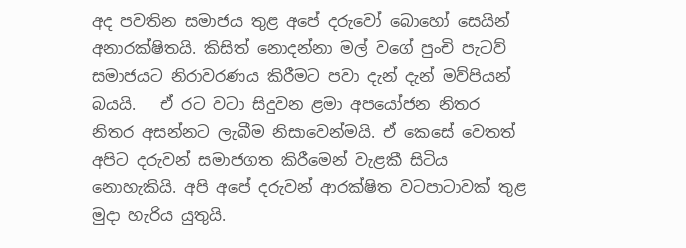අද පවතින සමාජය තුළ අපේ දරුවෝ බොහෝ සෙයින් අනාරක්ෂිතයි. කිසිත් නොදන්නා මල් වගේ පුංචි පැටව් සමාජයට නිරාවරණය කිරීමට පවා දැන් දැන් මව්පියන් බයයි.   ඒ රට වටා සිදුවන ළමා අපයෝජන නිතර නිතර අසන්නට ලැබීම නිසාවෙන්මයි. ඒ කෙසේ වෙතත් අපිට දරුවන් සමාජගත කිරීමෙන් වැළකී සිටිය නොහැකියි. අපි අපේ දරුවන් ආරක්ෂිත වටපාටාවක් තුළ මුදා හැරිය යුතුයි.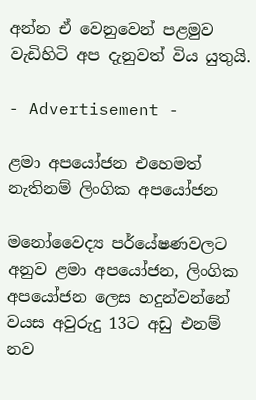අන්න ඒ වෙනුවෙන් පළමුව වැඩිහිටි අප දැනුවත් විය යුතුයි.

- Advertisement -

ළමා අපයෝජන එහෙමත් නැතිනම් ලිංගික අපයෝජන

මනෝවෛද්‍ය පර්යේෂණවලට අනුව ළමා අපයෝජන, ලිංගික අපයෝජන ලෙස හදුන්වන්නේ වයස අවුරුදු 13ට අඩු එනම් නව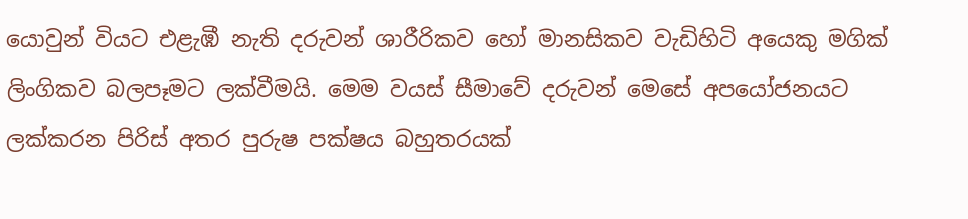යොවුන් වියට එළැඹී නැති දරුවන් ශාරීරිකව හෝ මානසිකව වැඩිහිටි අයෙකු මගික් ලිංගිකව බලපෑමට ලක්වීමයි. මෙම වයස් සීමාවේ දරුවන් මෙසේ අපයෝජනයට ලක්කරන පිරිස් අතර පුරුෂ පක්ෂය බහුතරයක්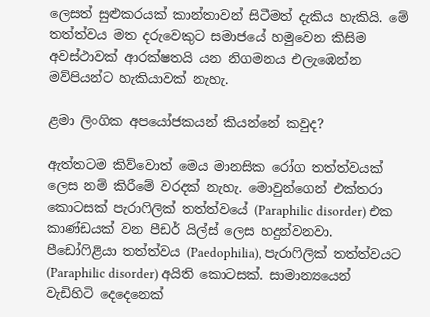ලෙසත් සුළුකරයක් කාන්තාවන් සිටීමත් දැකිය හැකියි. මේ තත්ත්වය මත දරුවෙකුට සමාජයේ හමුවෙන කිසිම අවස්ථාවක් ආරක්ෂතයි යන නිගමනය එලැඹෙන්න මව්පියන්ට හැකියාවක් නැහැ.

ළමා ලිංගික අපයෝජකයන් කියන්නේ කවුද?

ඇත්තටම කිව්වොත් මෙය මානසික රෝග තත්ත්වයක් ලෙස නම් කිරීමේ වරදක් නැහැ. මොවුන්ගෙන් එක්තරා කොටසක් පැරාෆිලික් තත්ත්වයේ (Paraphilic disorder) එක කාණ්ඩයක් වන පීඩර් යිල්ස් ලෙස හදුන්වනවා. පීඩෝෆිළියා තත්ත්වය (Paedophilia), පැරාෆිලික් තත්ත්වයට (Paraphilic disorder) අයිති කොටසක්. සාමාන්‍යයෙන් වැඩිහිටි දෙදෙනෙක්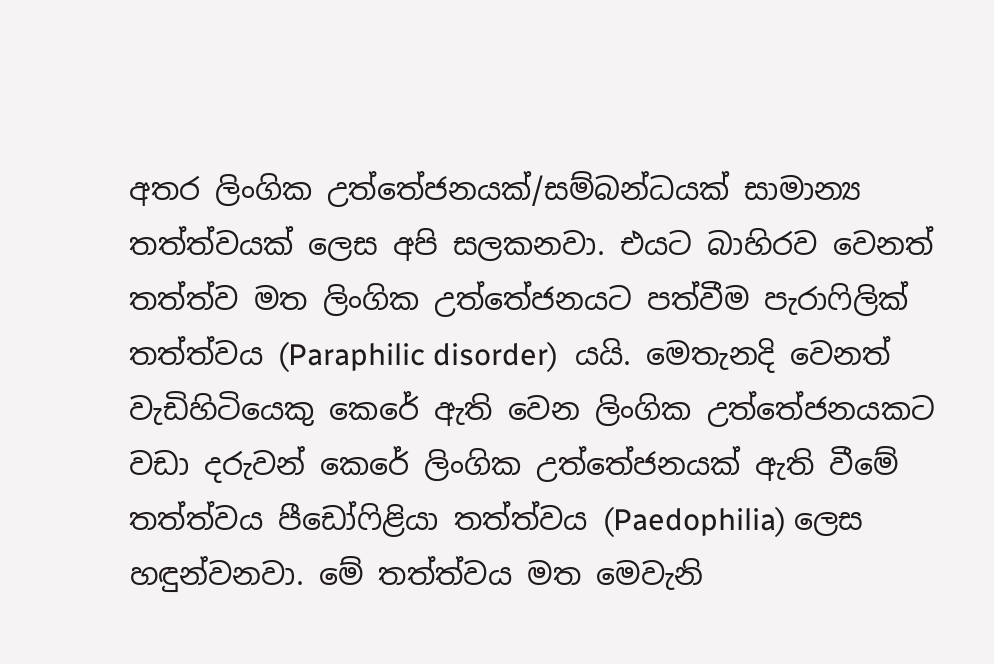අතර ලිංගික උත්තේජනයක්/සම්බන්ධයක් සාමාන්‍ය තත්ත්වයක් ලෙස අපි සලකනවා. එයට බාහිරව වෙනත් තත්ත්ව මත ලිංගික උත්තේජනයට පත්වීම පැරාෆිලික් තත්ත්වය (Paraphilic disorder)  යයි. මෙතැනදි වෙනත් වැඩිහිටියෙකු කෙරේ ඇති වෙන ලිංගික උත්තේජනයකට වඩා දරුවන් කෙරේ ලිංගික උත්තේජනයක් ඇති වීමේ තත්ත්වය පීඩෝෆිළියා තත්ත්වය (Paedophilia) ලෙස හඳුන්වනවා. මේ තත්ත්වය මත මෙවැනි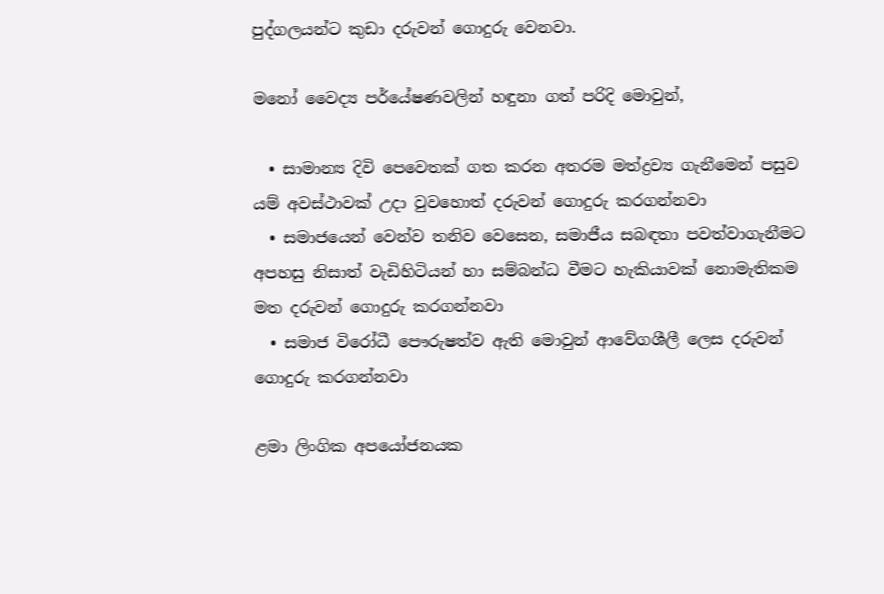පුද්ගලයන්ට කුඩා දරුවන් ගොදුරු වෙනවා.

මනෝ වෛද්‍ය පර්යේෂණවලින් හඳුනා ගත් පරිදි මොවුන්,

  • සාමාන්‍ය දිවි පෙවෙතක් ගත කරන අතරම මත්ද්‍රව්‍ය ගැනීමෙන් පසුව යම් අවස්ථාවක් උදා වුවහොත් දරුවන් ගොදුරු කරගන්නවා
  • සමාජයෙන් වෙන්ව තනිව වෙසෙන, සමාජීය සබඳතා පවත්වාගැනීමට අපහසු නිසාත් වැඩිහිටියන් හා සම්බන්ධ වීමට‍ හැකියාවක් නොමැතිකම මත දරුවන් ගොදුරු කරගන්නවා
  • සමාජ විරෝධී පෞරුෂත්ව ඇති මොවුන් ආවේගශීලී ලෙස දරුවන් ගොදුරු කරගන්නවා

ළමා ලිංගික අපයෝජනයක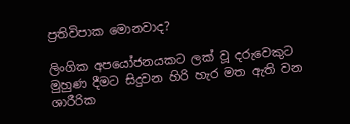ප්‍රතිවිපාක මොනවාද?

ලිංගික අපයෝජනයකට ලක් වූ දරුවෙකුට මුහුණ දීමට සිදුවන හිරි හැර මත ඇති වන ශාරීරික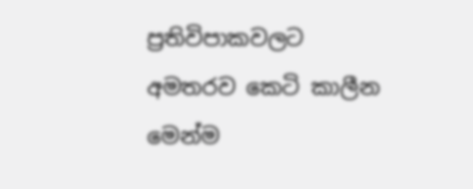ප්‍රතිවිපාකවලට අමතරව කෙටි කාලීන මෙන්ම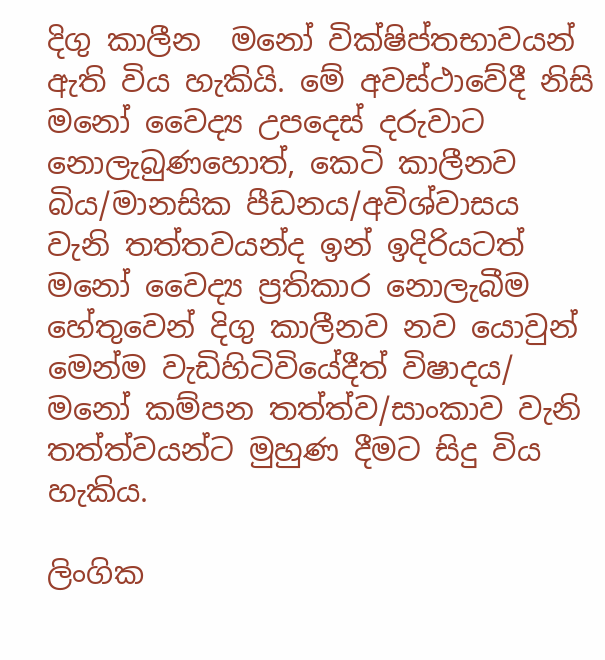දිගු කාලීන  මනෝ වික්ෂිප්තභාවයන් ඇති විය හැකියි. මේ අවස්ථාවේදී නිසි මනෝ වෛද්‍ය උපදෙස් දරුවාට නොලැබුණහොත්, කෙටි කාලීනව බිය/මානසික පීඩනය/අවිශ්වාසය වැනි තත්තවයන්ද ඉන් ඉදිරියටත් මනෝ වෛද්‍ය ප්‍රතිකාර නොලැබීම හේතුවෙන් දිගු කාලීනව නව යොවුන් මෙන්ම වැඩිහිටිවියේදීත් විෂාදය/ මනෝ කම්පන තත්ත්ව/සාංකාව වැනි තත්ත්වයන්ට මුහුණ දීමට සිදු විය හැකිය.

ලිංගික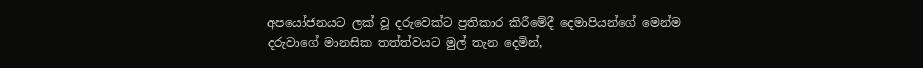අපයෝජනයට ලක් වූ දරුවෙක්ට ප්‍රතිකාර කිරීමේදී දෙමාපියන්ගේ මෙන්ම දරුවාගේ මානසික තත්ත්වයට මුල් තැන දෙමින්,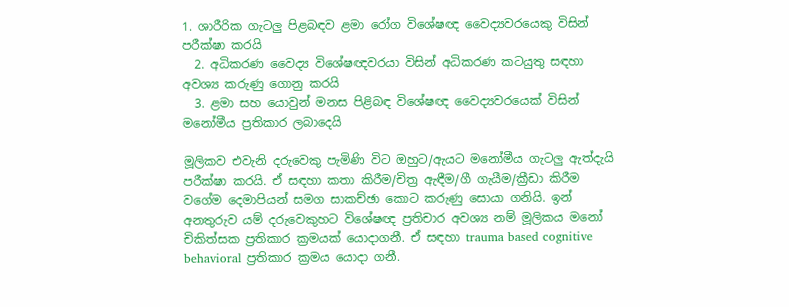1. ශාරීරික ගැටලු පිළබඳව ළමා රෝග විශේෂඥ වෛද්‍යවරයෙකු විසින් පරීක්ෂා කරයි
  2. අධිකරණ වෛද්‍ය විශේෂඥවරයා විසින් අධිකරණ කටයුතු සඳහා අවශ්‍ය කරුණු ගොනු කරයි
  3. ළමා සහ යොවුන් මනස පිළිබඳ විශේෂඥ වෛද්‍යවරයෙක් විසින් මනෝමීය ප්‍රතිකාර ලබාදෙයි

මූලිකව එවැනි දරුවෙකු පැමිණි විට ඔහුට/ඇයට මනෝමීය ගැටලු ඇත්දැයි පරීක්ෂා කරයි. ඒ සඳහා කතා කිරීම/චිත්‍ර ඇඳීම/ගී ගැයීම/ක්‍රීඩා කිරීම වගේම දෙමාපියන් සමග සාකච්ඡා කොට කරුණු සොයා ගනියි. ඉන් අනතුරුව යම් දරුවෙකුහට විශේෂඥ ප්‍රතිචාර අවශ්‍ය නම් මූලිකය මනෝ චිකිත්සක ප්‍රතිකාර ක්‍රමයක් ‍යොදාගනී. ඒ සඳහා trauma based cognitive behavioral ප්‍රතිකාර ක්‍රමය යොදා ගනී.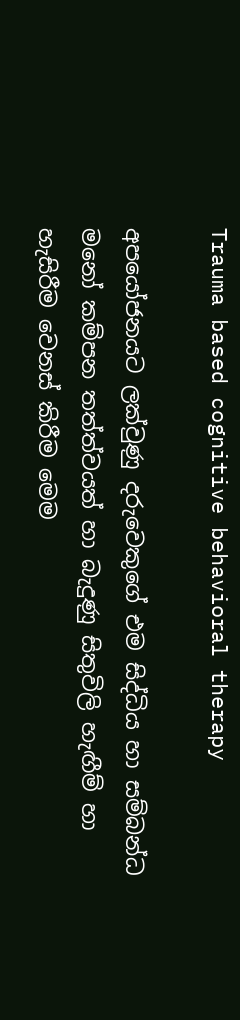Trauma based cognitive behavioral therapy

අපයෝජනයට ලක්වුණු දරුවෙකුගේ එම සිද්ධිය හා සම්බන්ධ මනෝ කම්පන තත්ත්වයත් හා බැදුණු සිතුවිලි හැඟීම් හා හැසිරීම වෙනස් කිරීම මෙම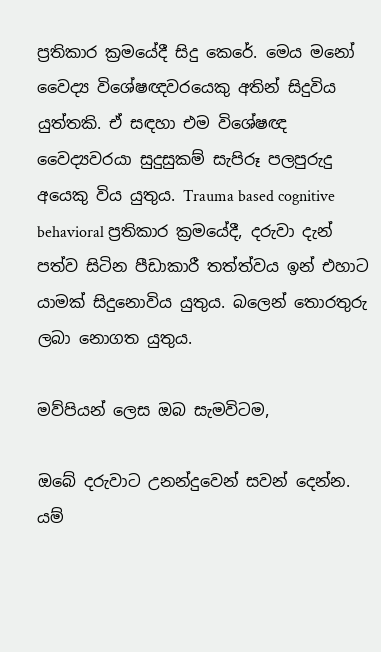ප්‍රතිකාර ක්‍රමයේදී සිදු කෙරේ. මෙය මනෝ වෛද්‍ය විශේෂඥවරයෙකු අතින් සිදුවිය යුත්තකි. ඒ සඳහා එම විශේෂඥ වෛද්‍යවරයා සුදුසුකම් සැපිරූ පලපුරුදු අයෙකු විය යුතුය. Trauma based cognitive behavioral ප්‍රතිකාර ක්‍රමයේදී, දරුවා දැන් පත්ව සිටින පීඩාකාරී තත්ත්වය ඉන් එහාට යාමක් සිදුනොවිය යුතුය. බලෙන් තොරතුරු ලබා නොගත යුතුය.

මව්පියන් ලෙස ඔබ සැමවිටම,

ඔබේ දරුවාට උනන්දුවෙන් සවන් දෙන්න. යම්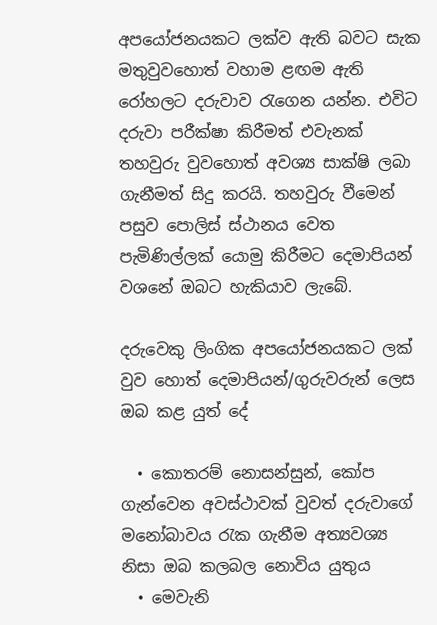අපයෝජනයකට ලක්ව ඇති බවට සැක මතුවුවහොත් වහාම ළඟම ඇති රෝහලට දරුවාව රැගෙන යන්න. එවිට දරුවා පරීක්ෂා කිරීමත් එවැනක් තහවුරු වුවහොත් අවශ්‍ය සාක්ෂි ලබා ගැනීමත් සිදු කරයි. තහවුරු වීමෙන් පසුව පොලිස් ස්ථානය වෙත පැමිණිල්ලක් යොමු කිරීමට දෙමාපියන් වශනේ ඔබට හැකියාව ලැබේ.

දරුවෙකු ලිංගික අපයෝජනයකට ලක් වුව හොත් දෙමාපියන්/ගුරුවරුන් ලෙස ඔබ කළ යුත් දේ

  • කොතරම් නොසන්සුන්, කෝප ගැන්වෙන අවස්ථාවක් වුවත් දරුවාගේ මනෝබාවය රැක ගැනීම අත්‍යවශ්‍ය නිසා ඔබ කලබල නොවිය යුතුය
  • මෙවැනි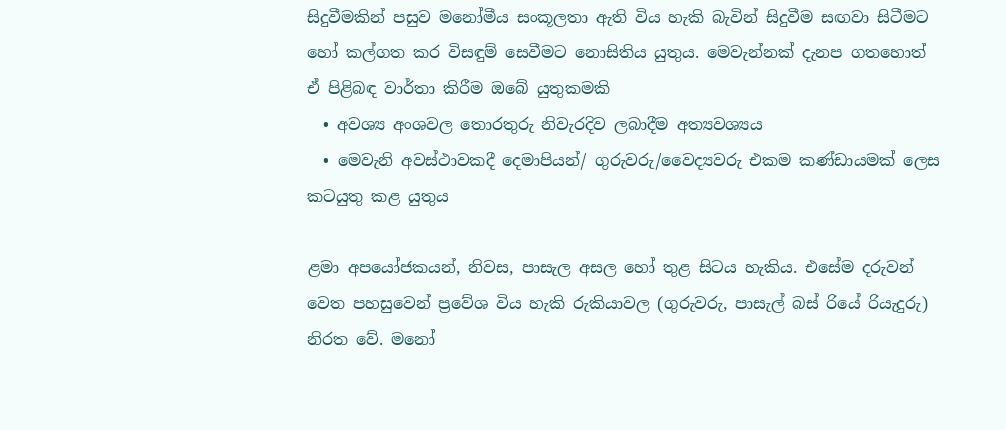සිදුවීමකින් පසුව මනෝමීය සංකූලතා ඇති විය හැකි බැවින් සිදුවීම සඟවා සිටීමට හෝ කල්ගත කර විසඳුම් සෙවීමට නොසිතිය යුතුය. මෙවැන්නක් දැනප ගතහොත් ඒ පිළිබඳ වාර්තා කිරීම ඔබේ යුතුකමකි
  • අවශ්‍ය අංශවල තොරතුරු නිවැරදිව ලබාදීම අත්‍යවශ්‍යය
  • මෙවැනි අවස්ථාවකදී දෙමාපියන්/ ගුරුවරු/වෛද්‍යවරු එකම කණ්ඩායමක් ලෙස කටයුතු කළ යුතුය

ළමා අපයෝජකයන්, නිවස, පාසැල අසල හෝ තුළ සිටය හැකිය. එසේම දරුවන් වෙත පහසුවෙන් ප්‍රවේශ විය හැකි රුකියාවල (ගුරුවරු, පාසැල් බස් රියේ රියැදුරු) නිරත වේ. මනෝ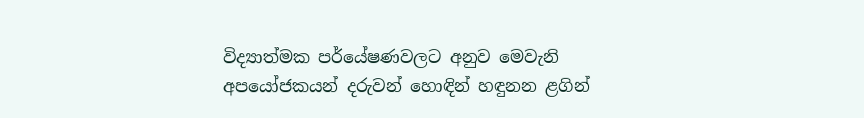විද්‍යාත්මක පර්යේෂණවලට අනුව මෙවැනි අපයෝජකයන් දරුවන් හොඳින් හඳුනන ළගින්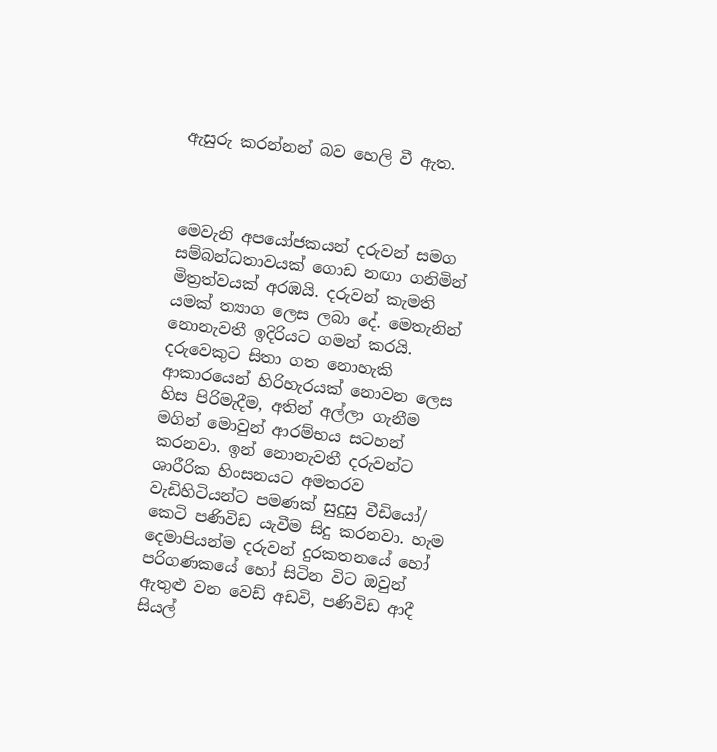ඇසුරු කරන්නන් බව හෙලි වී ඇත.



මෙවැනි අපයෝජකයන් දරුවන් සමග සම්බන්ධතාවයක් ගොඩ නඟා ගනිමින් මිත්‍රත්වයක් අරඹයි. දරුවන් කැමති යමක් ත්‍යාග ලෙස ලබා දේ. මෙතැනින් නොනැවතී ඉදිරියට ගමන් කරයි. දරුවෙකුට සිතා ගත නොහැකි ආකාරයෙන් හිරිහැරයක් නොවන ලෙස හිස පිරිමැදීම, අතින් අල්ලා ගැනීම මගින් මොවුන් ආරම්භය සටහන් කරනවා. ඉන් නොනැවතී දරුවන්ට ශාරීරික හිංසනයට අමතරව වැඩිහිටියන්ට පමණක් සුදුසු වීඩියෝ/ කෙටි පණිවිඩ යැවීම සිදු කරනවා. හැම දෙමාපියන්ම දරුවන් දුරකතනයේ හෝ පරිගණකයේ හෝ සිටින විට ඔවුන් ඇතුළු වන වෙඩ් අඩවි, පණිවිඩ ආදී සියල්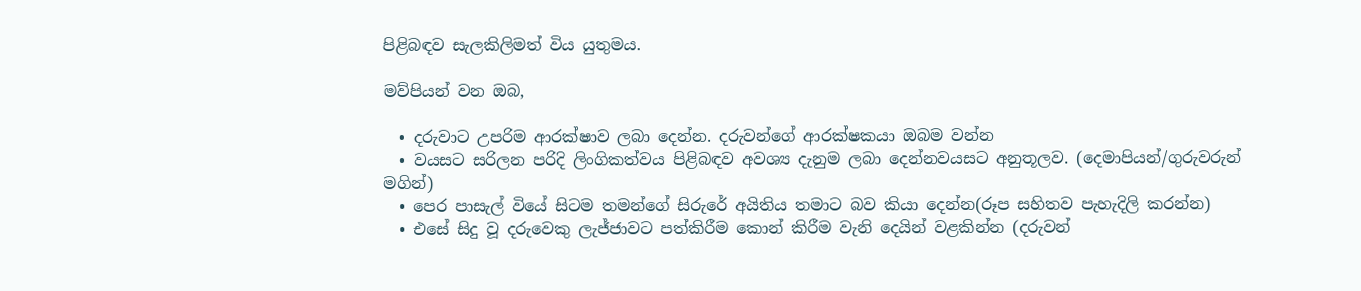පිළිබඳව සැලකිලිමත් විය යුතුමය.

මව්පියන් වන ඔබ,

  • දරුවාට උපරිම ආරක්ෂාව ලබා දෙන්න. දරුවන්ගේ ආරක්ෂකයා ඔබම වන්න
  • වයසට සරිලන පරිදි ලිංගිකත්වය පිළිබඳව අවශ්‍ය දැනුම ලබා දෙන්නවයසට අනුතූලව. (දෙමාපියන්/ගුරුවරුන් මගින්)
  • පෙර පාසැල් වියේ සිටම තමන්ගේ සිරුරේ අයිතිය තමාට බව කියා දෙන්න(රූප සහිතව පැහැදිලි කරන්න)
  • එසේ සිදු වූ දරුවෙකු ලැජ්ජාවට පත්කිරීම කොන් කිරීම වැනි දෙයින් වළකින්න (දරුවන්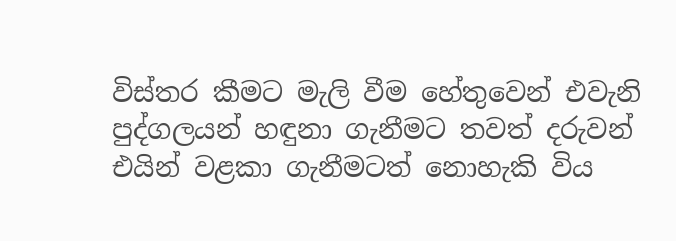විස්තර කීමට මැලි වීම හේතුවෙන් එවැනි පුද්ගලයන් හඳුනා ගැනීමට තවත් දරුවන් එයින් වළකා ගැනීමටත් නොහැකි විය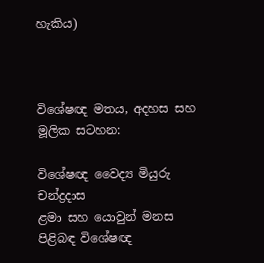හැකිය)



විශේෂඥ මතය, අදහස සහ මූලික සටහන:

විශේෂඥ වෛද්‍ය මියුරු චන්ද්‍රදාස
ළමා සහ යොවුන් මනස පිළිබඳ විශේෂඥ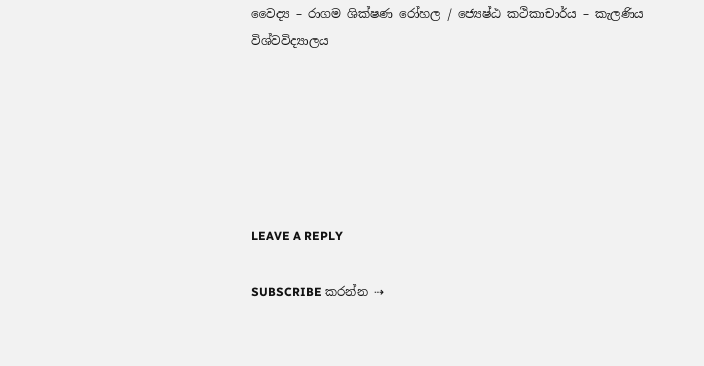වෛද්‍ය – රාගම ශික්ෂණ රෝහල / ජ්‍යෙෂ්ඨ කථිකාචාර්ය – කැලණිය විශ්වවිද්‍යාලය






LEAVE A REPLY

SUBSCRIBE කරන්න ⇢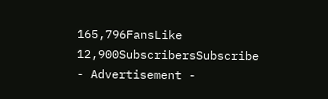165,796FansLike
12,900SubscribersSubscribe
- Advertisement -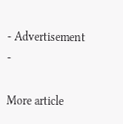- Advertisement -

More article